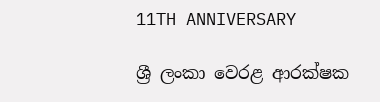11TH ANNIVERSARY

ශ්‍රී ලංකා වෙරළ ආරක්ෂක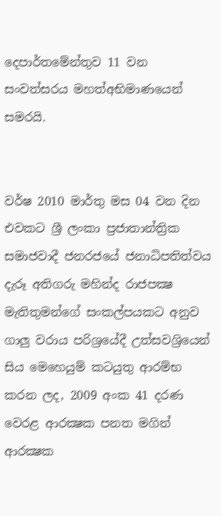දෙපාර්තමේන්තුව 11 වන සංවත්සරය මහත්අභිමාණයෙන් සමරයි.


වර්ෂ 2010 මාර්තු මස 04 වන දින එවකට ශ්‍රී ලංකා ප්‍රජාතාන්ත්‍රික සමාජවාදී ජනරජයේ ජනාධිපතිත්වය දැරූ අතිගරු මහින්ද රාජපක්‍ෂ මැතිතුමන්ගේ සංකල්පයකට අනුව ගාලු වරාය පරිශ්‍රයේදී උත්සවශ්‍රියෙන් සිය මෙහෙයුම් කටයුතු ආරම්භ කරන ලද, 2009 අංක 41 දරණ වෙරළ ආරක්‍ෂක පනත මගින් ආරක්‍ෂක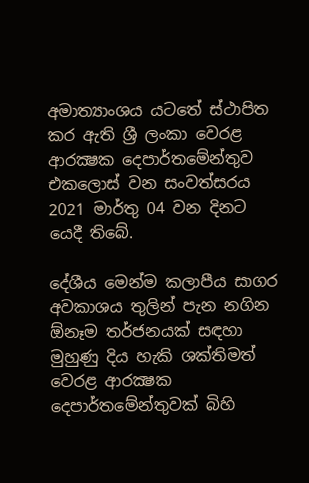අමාත්‍යාංශය යටතේ ස්ථාපිත කර ඇති ශ්‍රී ලංකා වෙරළ ආරක්‍ෂක දෙපාර්තමේන්තුව එකලොස් වන සංවත්සරය 2021 මාර්තු 04 වන දිනට යෙදී තිබේ.

දේශීය මෙන්ම කලාපීය සාගර අවකාශය තුලින් පැන නගින ඕනෑම තර්ජනයක් සඳහා මුහුණු දිය හැකි ශක්තිමත් වෙරළ ආරක්‍ෂක දෙපාර්තමේන්තුවක් බිහි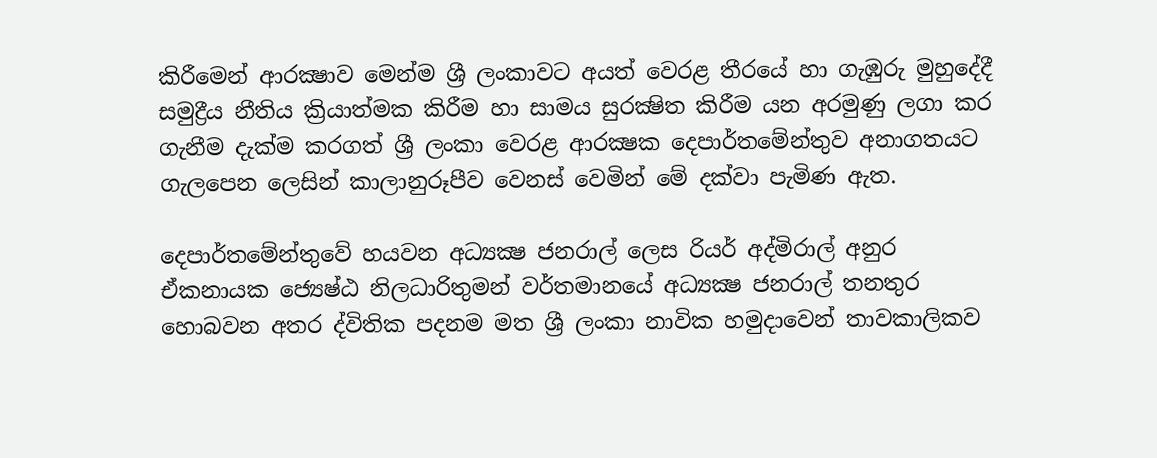කිරීමෙන් ආරක්‍ෂාව මෙන්ම ශ්‍රී ලංකාවට අයත් වෙරළ තීරයේ හා ගැඹුරු මුහුදේදී සමුද්‍රීය නීතිය ක්‍රියාත්මක කිරීම හා සාමය සුරක්‍ෂිත කිරීම යන අරමුණු ලගා කර ගැනීම දැක්ම කරගත් ශ්‍රී ලංකා වෙරළ ආරක්‍ෂක දෙපාර්තමේන්තුව අනාගතයට ගැලපෙන ලෙසින් කාලානුරූපීව වෙනස් වෙමින් මේ දක්වා පැමිණ ඇත.

දෙපාර්තමේන්තුවේ හයවන අධ්‍යක්‍ෂ ජනරාල් ලෙස රියර් අද්මිරාල් අනුර ඒකනායක ජ්‍යෙෂ්ඨ නිලධාරිතුමන් වර්තමානයේ අධ්‍යක්‍ෂ ජනරාල් තනතුර හොබවන අතර ද්විතික පදනම මත ශ්‍රී ලංකා නාවික හමුදාවෙන් තාවකාලිකව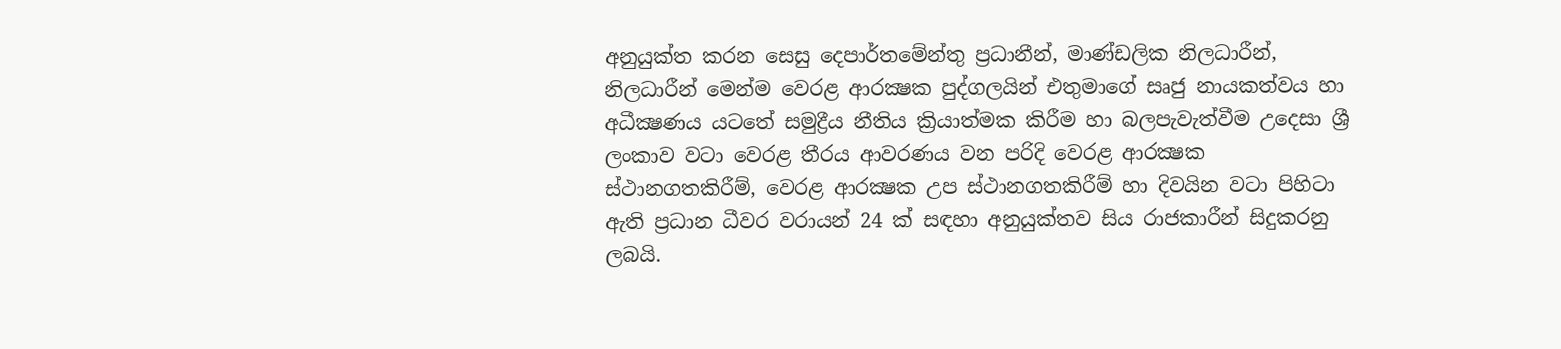අනුයුක්ත කරන සෙසු දෙපාර්තමේන්තු ප්‍රධානීන්, මාණ්ඩලික නිලධාරීන්, නිලධාරීන් මෙන්ම වෙරළ ආරක්‍ෂක පුද්ගලයින් එතුමාගේ සෘජු නායකත්වය හා අධීක්‍ෂණය යටතේ සමුද්‍රීය නීතිය ක්‍රියාත්මක කිරීම හා බලපැවැත්වීම උදෙසා ශ්‍රී ලංකාව වටා වෙරළ තීරය ආවරණය වන පරිදි වෙරළ ආරක්‍ෂක ස්ථානගතකිරීම්, වෙරළ ආරක්‍ෂක උප ස්ථානගතකිරීම් හා දිවයින වටා පිහිටා ඇති ප්‍රධාන ධීවර වරායන් 24 ක් සඳහා අනුයුක්තව සිය රාජකාරීන් සිදුකරනු ලබයි.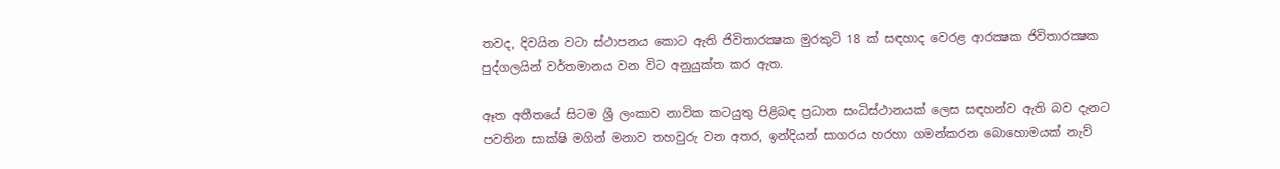තවද, දිවයින වටා ස්ථාපනය කොට ඇති ජිවිතාරක්‍ෂක මුරකුටි 18 ක් සඳහාද වෙරළ ආරක්‍ෂක ජිවිතාරක්‍ෂක පුද්ගලයින් වර්තමානය වන විට අනුයුක්ත කර ඇත.

ඈත අතීතයේ සිටම ශ්‍රී ලංකාව නාවික කටයුතු පිළිබඳ ප්‍රධාන සංධිස්ථානයක් ලෙස සඳහන්ව ඇති බව දැනට පවතින සාක්ෂි මගින් මනාව තහවුරු වන අතර, ඉන්දියන් සාගරය හරහා ගමන්කරන බොහොමයක් නැව්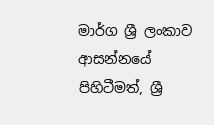මාර්ග ශ්‍රී ලංකාව ආසන්නයේ පිහිටීමත්, ශ්‍රී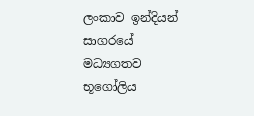ලංකාව ඉන්දියන් සාගරයේ මධ්‍යගතව භූගෝලිය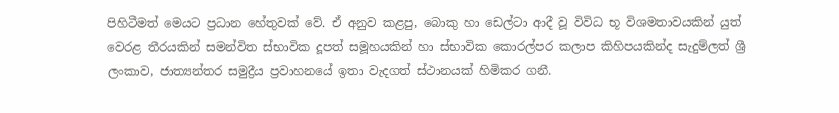පිහිටීමත් මෙයට ප්‍රධාන හේතුවක් වේ. ඒ අනුව කළපු, බොකු හා ඩෙල්ටා ආදී වූ විවිධ භූ විශමතාවයකින් යුත් වෙරළ තීරයකින් සමන්විත‍ ස්භාවික දූපත් සමූහයකින් හා ස්භාවික කොරල්පර කලාප කිහිපයකින්ද සැදුම්ලත් ශ්‍රී ලංකාව, ජාත්‍යන්තර සමුද්‍රීය ප්‍රවාහනයේ ඉතා වැදගත් ස්ථානයක් හිමිකර ගනී.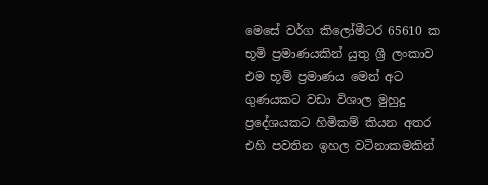මෙසේ වර්ග කිලෝමීටර 65610 ක භූමි ප්‍රමාණයකින් යුතු ශ්‍රී ලංකාව එම භූමි ප්‍රමාණය මෙන් අට ගුණයකට වඩා විශාල මුහුදු ප්‍රදේශයකට හිමිකම් කියන අතර එහි පවතින ඉහල වටිනාකමකින්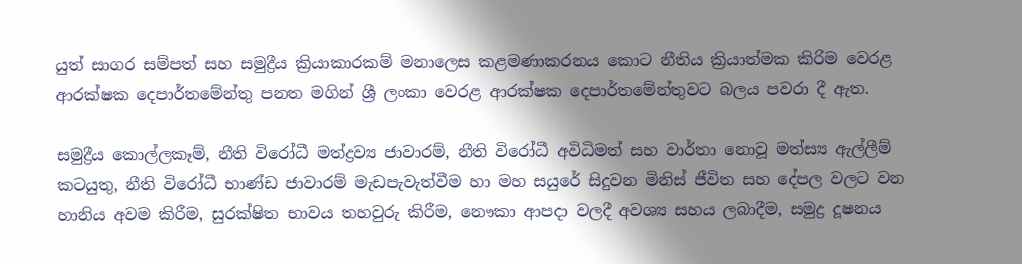යුත් සාගර සම්පත් සහ සමුද්‍රීය ක්‍රියාකාරකම් මනාලෙස කළමණාකරනය කොට නීතිය ක්‍රියාත්මක කිරිම වෙරළ ආරක්ෂක දෙපාර්තමේන්තු පනත මගින් ශ්‍රී ලංකා වෙරළ ආරක්ෂක දෙපාර්තමේන්තුවට බලය පවරා දී ඇත.

සමුද්‍රීය කොල්ලකෑම්, නීති විරෝධී මත්ද්‍රව්‍ය ජාවාරම්, නීති විරෝධී අවිධිමත් සහ වාර්තා නොවූ මත්ස්‍ය ඇල්ලීම් කටයුතු, නීති විරෝධී භාණ්ඩ ජාවාරම් මැඩපැවැත්වීම හා මහ සයුරේ සිදුවන මිනිස් ජීවිත සහ දේපල වලට වන හානිය අවම කිරීම, සුරක්ෂිත භාවය තහවුරු කිරීම, නෞකා ආපදා වලදී අවශ්‍ය සහය ලබාදීම, සමුද්‍ර දූෂනය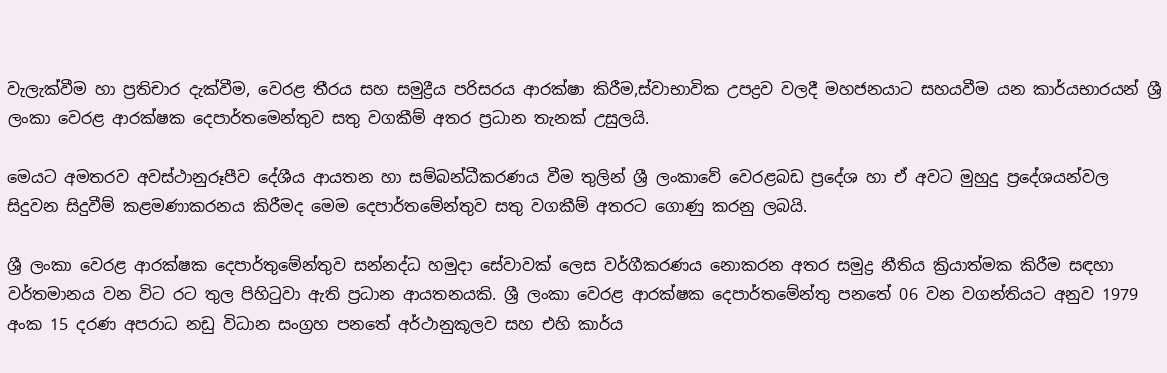වැලැක්වීම හා ප්‍රතිචාර දැක්වීම, වෙරළ තීරය සහ සමුද්‍රීය පරිසරය ආරක්ෂා කිරීම,ස්වාභාවික උපද්‍රව වලදී මහජනයාට සහයවීම යන කාර්යභාරයන් ශ්‍රී ලංකා වෙරළ ආරක්ෂක දෙපාර්තමෙන්තුව සතු වගකීම් අතර ප්‍රධාන තැනක් උසුලයි.

මෙයට අමතරව අවස්ථානුරූපීව දේශීය ආයතන හා සම්බන්ධීකරණය වීම තුලින් ශ්‍රී ලංකාවේ වෙරළබඩ ප්‍රදේශ හා ඒ අවට මුහුදු ප්‍රදේශයන්වල සිදුවන සිදුවීම් කළමණාකරනය කිරීමද ‍මෙම දෙපාර්තමේන්තුව සතු වගකීම් අතරට ගොණු කරනු ලබයි.

ශ්‍රී ලංකා වෙරළ ආරක්ෂක දෙපාර්තුමේන්තුව සන්නද්ධ හමුදා සේවාවක් ලෙස වර්ගීකරණය නොකරන අතර සමුද්‍ර නීතිය ක්‍රියාත්මක කිරීම සඳහා වර්තමානය වන විට රට තුල පිහිටුවා ඇති ප්‍රධාන ආයතනයකි. ශ්‍රී ලංකා වෙරළ ආරක්ෂක දෙපාර්තමේන්තු පනතේ 06 වන වගන්තියට අනුව 1979 අංක 15 දරණ අපරාධ නඩු විධාන සංග්‍රහ පනතේ අර්ථානුකූලව සහ එහි කාර්ය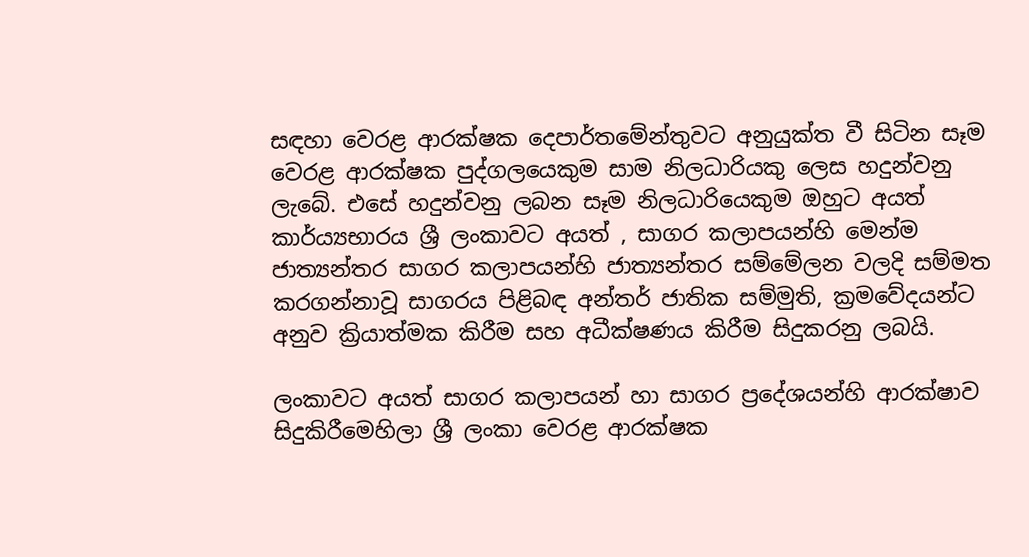සඳහා වෙරළ ආරක්ෂක දෙපාර්තමේන්තුවට අනුයුක්ත වී සිටින සෑම වෙරළ ආරක්ෂක පුද්ගලයෙකුම සාම නිලධාරියකු ලෙස හදුන්වනු ලැබේ. එසේ හදුන්වනු ලබන සෑම නිලධාරියෙකුම ඔහුට අයත් කාර්ය්‍යභාරය ශ්‍රී ලංකාවට අයත් , සාගර කලාපයන්හි මෙන්ම ජාත්‍යන්තර සාගර කලාපයන්හි ජාත්‍යන්තර සම්මේලන වලදි සම්මත කරගන්නාවූ සාගරය පිළිබඳ අන්තර් ජාතික සම්මුති, ක්‍රමවේදයන්ට අනුව ක්‍රියාත්මක කිරීම සහ අධීක්ෂණය කිරීම සිදුකරනු ලබයි‍.

ලංකාවට අයත් සාගර කලාපයන් හා සාගර ප්‍රදේශයන්හි ආරක්ෂාව සිදුකිරීමෙහිලා ශ්‍රී ලංකා වෙරළ ආරක්ෂක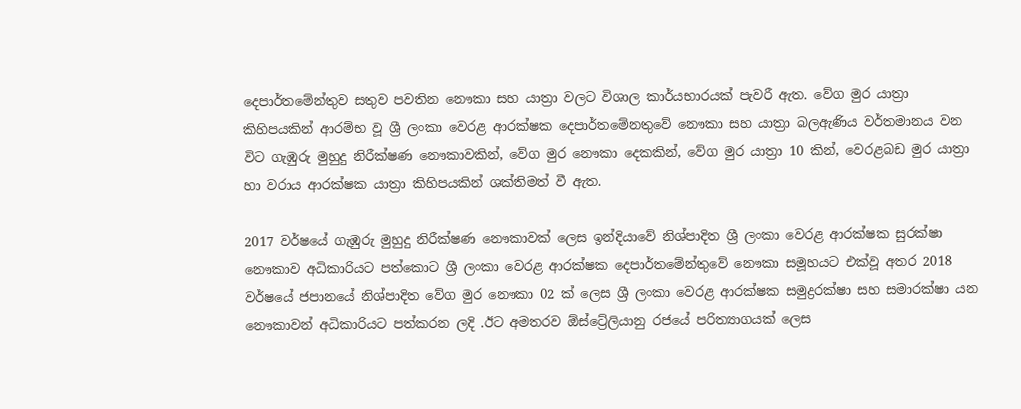දෙපාර්තමේන්තුව සතුව පවතින නෞකා සහ යාත්‍රා වලට විශාල කාර්යභාරයක් පැවරී ඇත. වේග මුර යාත්‍රා කිහිපයකින් ආරම්භ වූ ශ්‍රී ලංකා වෙරළ ආරක්ෂක දෙපාර්තමේනතුවේ නෞකා සහ යාත්‍රා බලඇණිය වර්තමානය වන විට ගැඹුරු මුහුදු නිරීක්ෂණ නෞකාවකින්, වේග මුර නෞකා දෙකකින්, වේග මුර යාත්‍රා 10 කින්, වෙරළබඩ මුර යාත්‍රා හා වරාය ආරක්ෂක යාත්‍රා කිහිපයකින් ශක්තිමත් වී ඇත.

2017 වර්ෂයේ ගැඹුරු මුහුදු නිරීක්ෂණ නෞකාවක් ලෙස ඉන්දියාවේ නිශ්පාදිත ශ්‍රී ලංකා වෙරළ ආරක්ෂක සුරක්ෂා නෞකාව අධිකාරියට පත්කොට ශ්‍රී ලංකා වෙරළ ආරක්ෂක දෙපාර්තමේන්තුවේ නෞකා සමූහයට එක්වූ අතර 2018 වර්ෂයේ ජපානයේ නිශ්පාදිත වේග මුර නෞකා 02 ක් ලෙස ශ්‍රී ලංකා වෙරළ ආරක්ෂක සමුද්‍රරක්ෂා සහ සමාරක්ෂා යන නෞකාවන් අධිකාරියට පත්කරන ලදි .ඊට අමතරව ඕස්ට්‍රේලියානු රජයේ පරිත්‍යාගයක් ලෙස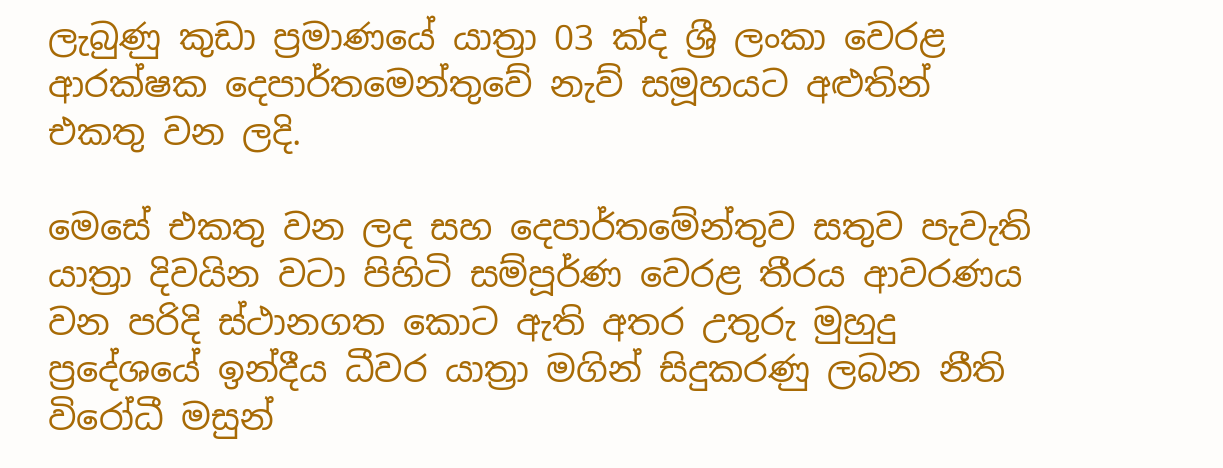ලැබුණු කුඩා ප්‍රමාණයේ යාත්‍රා 03 ක්ද ශ්‍රී ලංකා වෙරළ ආරක්ෂක දෙපාර්තමෙන්තුවේ නැව් සමූහයට අළුතින් එකතු වන ලදි.

මෙසේ එකතු වන ලද සහ දෙපාර්තමේන්තුව සතුව පැවැති යාත්‍රා දිවයින වටා පිහිටි සම්පූර්ණ වෙරළ තීරය ආවරණය වන පරිදි ස්ථානගත කොට ඇති අතර උතුරු මුහුදු ප්‍රදේශයේ ඉන්දීය ධීවර යාත්‍රා මගින් සිදුකරණු ලබන නීති විරෝධී මසුන්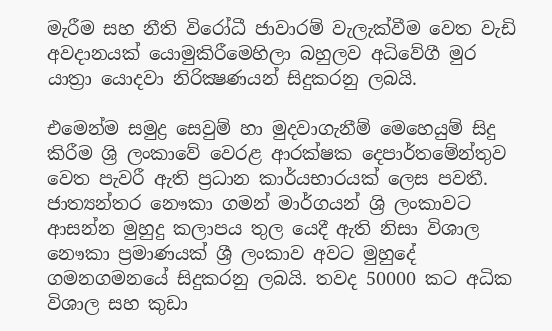මැරීම සහ නීති විරෝධී ජාවාරම් වැලැක්වීම වෙත වැඩි අවදානයක් යොමුකිරීමෙහිලා බහුලව අධිවේගී මුර යාත්‍රා යොදවා නිරික්‍ෂණයන් සිදුකරනු ලබයි.

එමෙන්ම සමුද්‍ර සෙවුම් හා මුදවාගැනීම් මෙහෙයුම් සිදු කිරීම ශ්‍රි ලංකාවේ වෙරළ ආරක්ෂක දෙපාර්තමේන්තුව වෙත පැවරී ඇති ප්‍රධාන කාර්යභාරයක් ලෙස පවතී. ජාත්‍යන්තර නෞකා ගමන් මාර්ගයන් ශ්‍රි ලංකාවට ආසන්න මුහුදු කලාපය තුල යෙදී ඇති නිසා විශාල නෞකා ප්‍රමාණයක් ශ්‍රී ලංකාව අවට මුහුදේ ගමනගමනයේ සිදුකරනු ලබයි. තවද 50000 කට අධික විශාල සහ කුඩා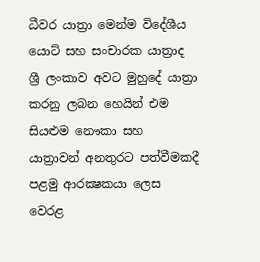ධීවර යාත්‍රා මෙන්ම විදේශීය යොට් සහ සංචාරක යාත්‍රාද ශ්‍රී ලංකාව අවට මුහුදේ යාත්‍රා කරනු ලබන හෙයින් එම සියළුම නෞකා සහ යාත්‍රාවන් අනතුරට පත්වීමකදී පළමු ආරක්‍ෂකයා ලෙස වෙරළ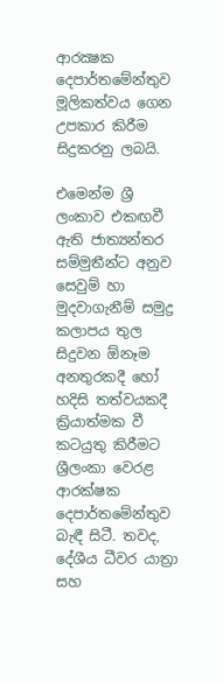ආරක්‍ෂක දෙපාර්තමේන්තුව මූලිකත්වය ගෙන උපකාර කිරීම සිදුකරනු ලබයි.

එමෙන්ම ශ්‍රී ලංකාව එකඟවී ඇති ජාත්‍යන්තර සම්මුතීන්ට අනුව සෙවුම් හා මුදවාගැනීම් සමුද්‍ර කලාපය තුල සිදුවන ඕනෑම අනතුරකදී හෝ හදිසි තත්වයකදී ක්‍රියාත්මක වී කටයුතු කිරීමට ශ්‍රීලංකා වෙරළ ආරක්ෂක දෙපාර්තමේන්තුව බැඳී සිටී. තවද, දේශීය ධීවර යාත්‍රා සහ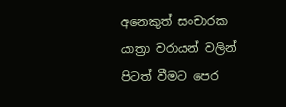අනෙකුත් සංචාරක යාත්‍රා වරායන් වලින් පිටත් වීමට පෙර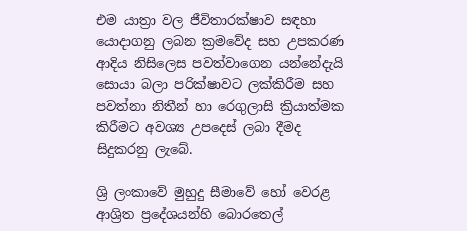එම යාත්‍රා වල ජීවිතාරක්ෂාව සඳහා යොදාගනු ලබන ක්‍රමවේද සහ උපකරණ ආදිය නිසිලෙස පවත්වාගෙන යන්නේදැයි සොයා බලා පරික්ෂාවට ලක්කිරීම සහ පවත්නා නිතීන් හා රෙගුලාසි ක්‍රියාත්මක කිරීමට අවශ්‍ය උපදෙස් ලබා දීමද සිදුකරනු ලැබේ.

ශ්‍රි ලංකාවේ මුහුදු සීමාවේ හෝ වෙරළ ආශ්‍රිත ප්‍රදේශයන්හි බොරතෙල්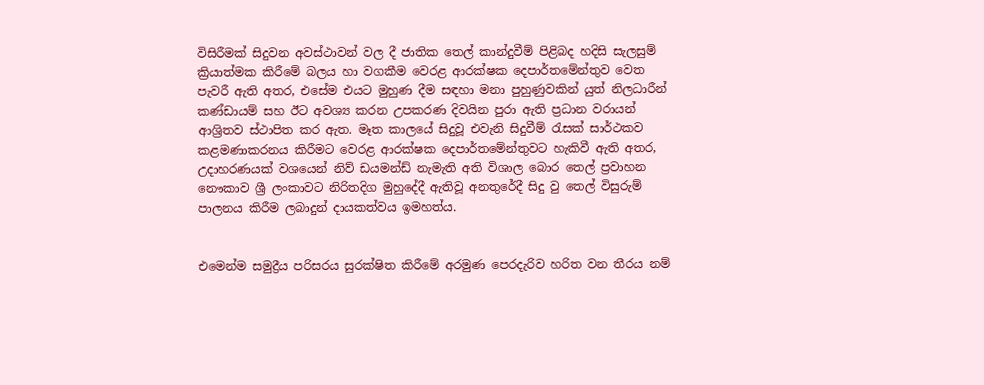විසිරීමක් සිදුවන අවස්ථාවන් වල දී ජාතික තෙල් කාන්දුවීම් පිළිබද හදිසි සැලසුම් ක්‍රියාත්මක කිරීමේ බලය හා වගකීම වෙරළ ආරක්ෂක දෙපාර්තමේන්තුව වෙත පැවරී ඇති අතර, එසේම එයට මුහුණ දීම සඳහා මනා පුහුණුවකින් යුත් නිලධාරීන් කණ්ඩායම් සහ ඊට අවශ්‍ය කරන උපකරණ දිවයින පුරා ඇති ප්‍රධාන වරායන් ආශ්‍රිතව ස්ථාපිත කර ඇත. මෑත කාලයේ සිදුවූ එවැනි සිදුවීම් රැසක් සාර්ථකව කළමණාකරනය කිරීමට වෙරළ ආරක්ෂක දෙපාර්තමේන්තුවට හැකිවී ඇති අතර, උදාහරණයක් වශයෙන් නිව් ඩයමන්ඩ් නැමැති අති විශාල බොර තෙල් ප්‍රවාහන නෞකාව ශ්‍රී ලංකාවට නිරිතදිග මුහුදේදී ඇතිවූ අනතුරේදී සිදු වු තෙල් විසුරුම් පාලනය කිරීම ලබාදුන් දායකත්වය ඉමහත්ය.


එමෙන්ම සමුද්‍රීය පරිසරය සුරක්ෂිත කිරීමේ අරමුණ පෙරදැරිව හරිත වන තීරය නම්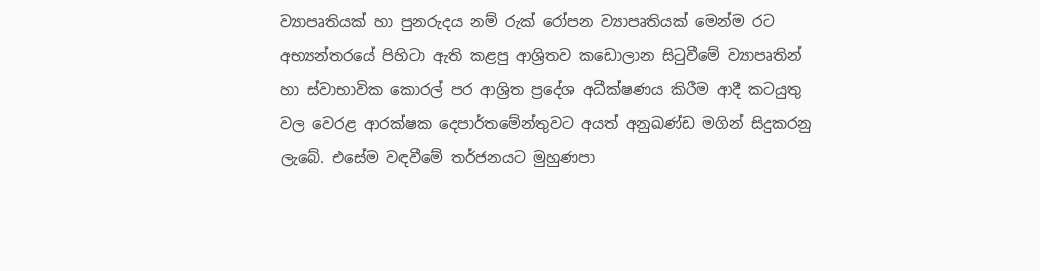ව්‍යාපෘතියක් හා පුනරුදය නම් රුක් රෝපන ව්‍යාපෘතියක් මෙන්ම රට අභ්‍යන්තරයේ පිහිටා ඇති කළපු ආශ්‍රිතව කඩොලාන සිටුවීමේ ව්‍යාපෘතින් හා ස්වාභාවික කොරල් පර ආශ්‍රිත ප්‍රදේශ අධීක්ෂණය කිරීම ආදී කටයුතු වල වෙරළ ආරක්ෂක දෙපාර්තමේන්තුවට අයත් අනුඛණ්ඩ මගින් සිදුකරනු ලැබේ. එසේම වඳවීමේ තර්ජනයට මුහුණපා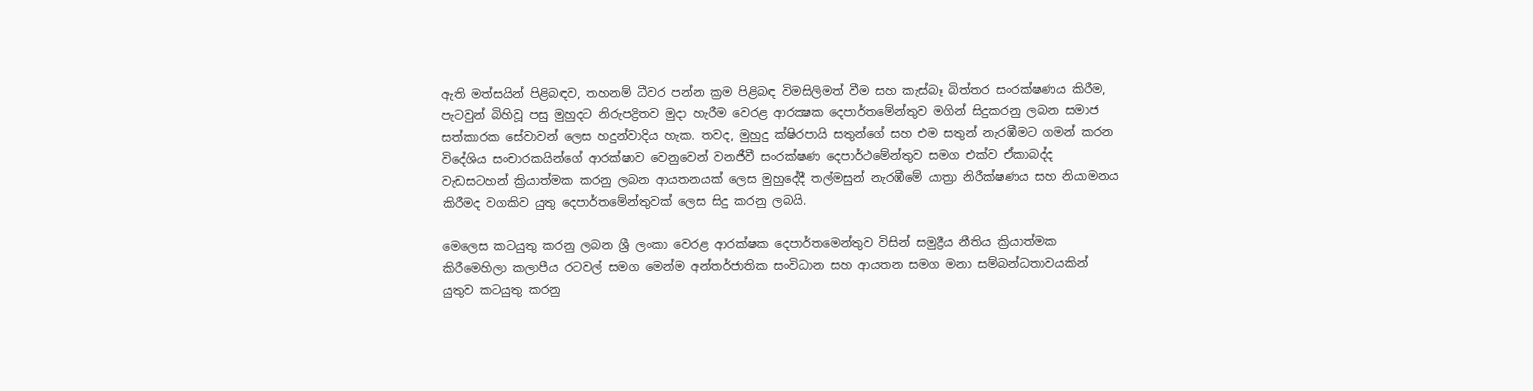ඇති මත්සයින් පිළිබඳව, තහනම් ධීවර පන්න ක්‍රම පිළිබඳ විමසිලිමත් වීම සහ කැස්බෑ බිත්තර සංරක්ෂණය කිරීම, පැටවුන් බිහිවූ පසු මුහුදට නිරුපද්‍රිතව මුදා හැරීම වෙරළ ආරක්‍ෂක දෙපාර්තමේන්තුව මගින් සිදුකරනු ලබන සමාජ සත්කාරක සේවාවන් ලෙස හදුන්වාදිය හැක. තවද, මුහුදු ක්ෂිරපායි සතුන්ගේ සහ එම සතුන් නැරඹීමට ගමන් කරන විදේශිය සංචාරකයින්ගේ ආරක්ෂාව වෙනුවෙන් වනජීවී සංරක්ෂණ දෙපාර්ථමේන්තුව සමග එක්ව ඒකාබද්ද වැඩසටහන් ක්‍රියාත්මක කරනු ලබන ආයතනයක් ලෙස මුහුදේදී තල්මසුන් නැරඹීමේ යාත්‍රා නිරීක්ෂණය සහ නියාමනය කිරීමද වගකිව යුතු දෙපාර්තමේන්තුවක් ලෙස සිදු කරනු ලබයි.

මෙලෙස කටයුතු කරනු ලබන ශ්‍රී ලංකා වෙරළ ආරක්ෂක දෙපාර්තමෙන්තුව විසින් සමුද්‍රීය නීතිය ක්‍රියාත්මක කිරීමෙහිලා කලාපීය රටවල් සමග මෙන්ම අන්තර්ජාතික සංවිධාන සහ ආයතන සමග මනා සම්බන්ධතාවයකින් යුතුව කටයුතු කරනු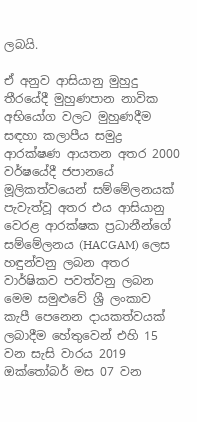ලබයි.

ඒ අනුව ආසියානු මුහුදු තීරයේදී මුහුණපාන නාවික අභියෝග වලට මුහුණදීම සඳහා කලාපීය සමුද්‍ර ආරක්ෂණ ආයතන අතර 2000 වර්ෂයේදී ජපානයේ මූලිකත්වයෙන් සම්මේලනයක් පැවැත්වූ අතර එය ආසියානු වෙරළ ආරක්ෂක ප්‍රධානීන්ගේ සම්මේලනය (HACGAM) ලෙස හඳුන්වනු ලබන අතර වාර්ෂිකව පවත්වනු ලබන මෙම සමුළුවේ ශ්‍රී ලංකාව කැපී පෙනෙන දායකත්වයක් ලබාදීම හේතුවෙන් එහි 15 වන සැසි වාරය 2019 ඔක්තෝබර් මස 07 වන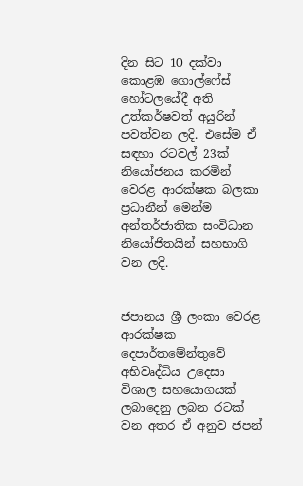දින සිට 10 දක්වා කොළඹ ගොල්ෆේස් හෝටලයේදී අති උත්කර්ෂවත් අයුරින් පවත්වන ලදි. එසේම ඒ සඳහා රටවල් 23ක් නියෝජනය කරමින් වෙරළ ආරක්ෂක බලකා ප්‍රධානීන් මෙන්ම අන්තර්ජාතික සංවිධාන නියෝජිතයින් සහභාගි වන ලදි.


ජපානය ශ්‍රී ලංකා වෙරළ ආරක්ෂක දෙපාර්තමේන්තුවේ අභිවෘද්ධිය උදෙසා විශාල සහයොගයක් ලබාදෙනු ලබන රටක් වන අතර ඒ අනුව ජපන්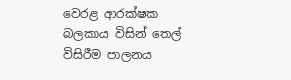වෙරළ ආරක්ෂක බලකාය විසින් තෙල් විසිරීම පාලනය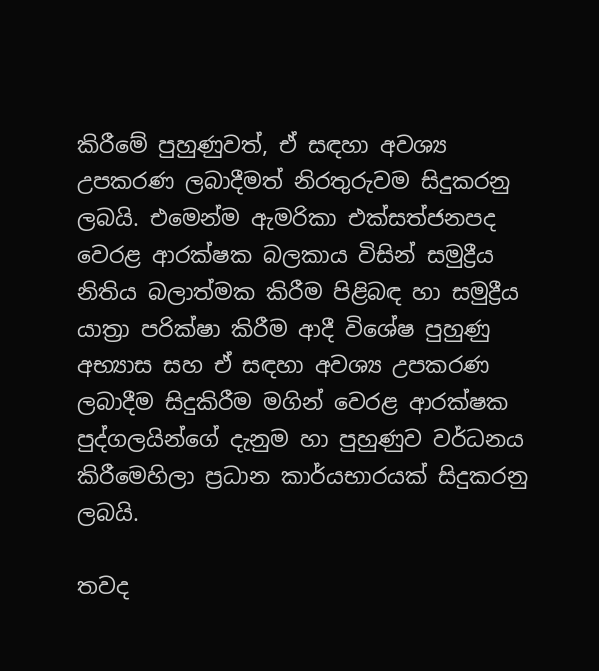කිරීමේ පුහුණුවත්, ඒ සඳහා අවශ්‍ය උපකරණ ලබාදීමත් නිරතුරුවම සිදුකරනු ලබයි. එමෙන්ම ඇමරිකා එක්සත්ජනපද වෙරළ ආරක්ෂක බලකාය විසින් සමුද්‍රීය නිතිය බලාත්මක කිරීම පිළිබඳ හා සමුද්‍රීය යාත්‍රා පරික්ෂා කිරීම ආදී විශේෂ පුහුණු අභ්‍යාස සහ ඒ සඳහා අවශ්‍ය උපකරණ ලබාදීම සිදුකිරීම මගින් වෙරළ ආරක්ෂක පුද්ගලයින්ගේ දැනුම හා පුහුණුව වර්ධනය කිරීමෙහිලා ප්‍රධාන කාර්යභාරයක් සිදුකරනු ලබයි.

තවද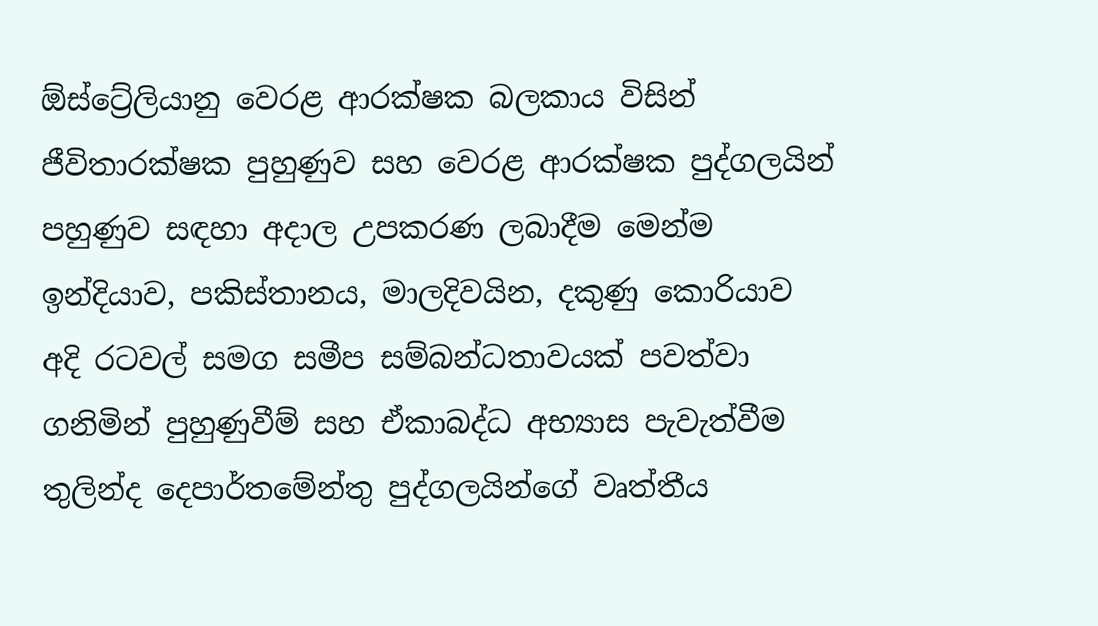ඕස්ට්‍රේලියානු වෙරළ ආරක්ෂක බලකාය විසින් ජීවිතාරක්ෂක පුහුණුව සහ වෙරළ ආරක්ෂක පුද්ගලයින් පහුණුව සඳහා අදාල උපකරණ ලබාදීම මෙන්ම ඉන්දියාව, පකිස්තානය, මාලදිවයින, දකුණු කොරියාව අදි රටවල් සමග සමීප සම්බන්ධතාවයක් පවත්වා ගනිමින් පුහුණුවීම් සහ ඒකාබද්ධ අභ්‍යාස පැවැත්වීම තුලින්ද දෙපාර්තමේන්තු පුද්ගලයින්ගේ වෘත්තීය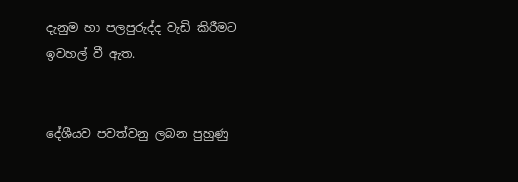දැනුම හා පලපුරුද්ද වැඩි කිරීමට ඉවහල් වී ඇත.


දේශීයව පවත්වනු ලබන පුහුණු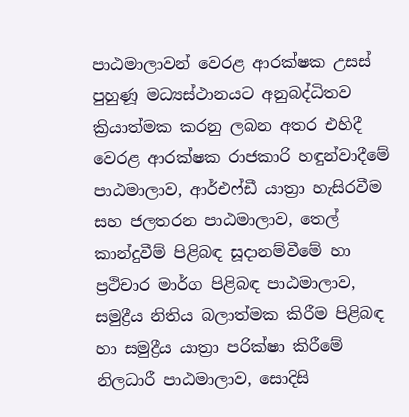පාඨමාලාවන් වෙරළ ආරක්ෂක උසස් පුහුණූ මධ්‍යස්ථානයට අනුබද්ධිතව ක්‍රියාත්මක කරනු ලබන අතර එහිදී වෙරළ ආරක්ෂක රාජකාරි හඳුන්වාදීමේ පාඨමාලාව, ආර්එෆ්ඩී යාත්‍රා හැසිරවීම සහ ජලතරන පාඨමාලාව, තෙල් කාන්දුවීම් පිළිබඳ සූදානම්වීමේ හා ප්‍රථිචාර මාර්ග පිළිබඳ පාඨමාලාව, සමුද්‍රීය නිතිය බලාත්මක කිරීම පිළිබඳ හා සමුද්‍රීය යාත්‍රා පරික්ෂා කිරීමේ නිලධාරී පාඨමාලාව, සොදිසි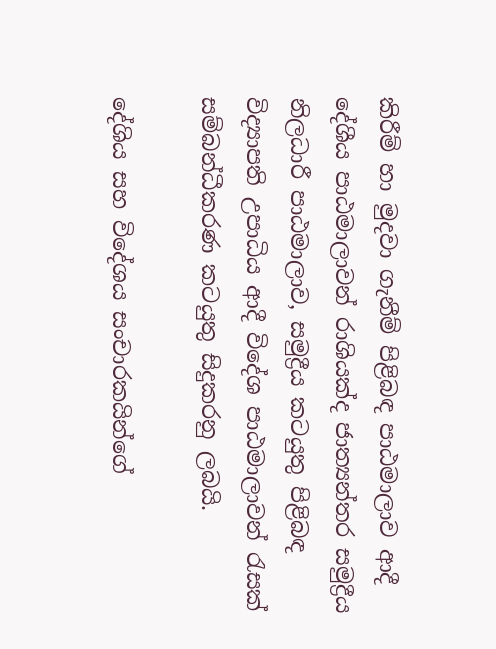කිරීම් හා මුදවා ගැනීම් පිළිබඳ පාඨමාලාව ආදී දේශීය පාඨමාලාවන් රාශියක්ද ජාත්‍යන්තර සමුද්‍රීය නිලධාරී පාඨමාලාව, සමුද්‍රීය කටයුතු පිළිබඳ විද්‍යාපති උපාධිය ආදී විදේශ පාඨමාලාවන් රැසක් සම්බන්ධීකරණ කටයුතු සිදුකරනු ලබයි.

දේශිය සහ විදේශය සංචාරකයින්ගේ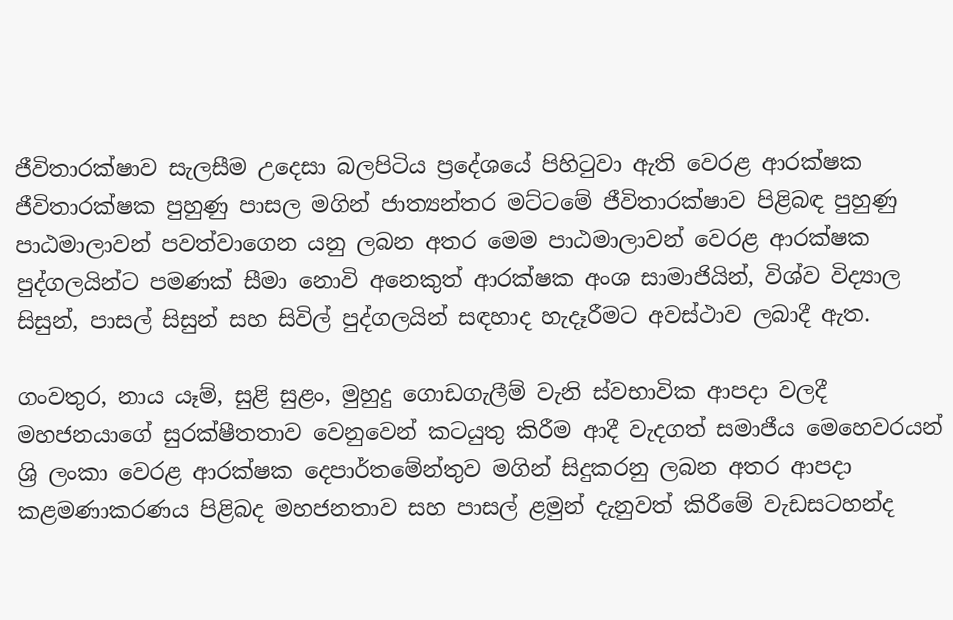ජීවිතාරක්ෂාව සැලසීම උදෙසා බලපිටිය ප්‍රදේශයේ පිහිටුවා ඇති වෙරළ ආරක්ෂක ජීවිතාරක්ෂක පුහුණු පාසල මගින් ජාත්‍යන්තර මට්ටමේ ජීවිතාරක්ෂාව පිළිබඳ පුහුණු පාඨමාලාවන් පවත්වාගෙන යනු ලබන අතර මෙම පාඨමාලාවන් වෙරළ ආරක්ෂක පුද්ගලයින්ට පමණක් සීමා නොවි අනෙකුත් ආරක්ෂක අංශ සාමාජියින්, විශ්ව විද්‍යාල සිසුන්, පාසල් සිසුන් සහ සිවිල් පුද්ගලයින් සඳහාද හැදෑරීමට අවස්ථාව ලබාදී ඇත.

ගංවතුර, නාය යෑම්, සුළි සුළං, මුහුදු ගොඩගැලීම් වැනි ස්වභාවික ආපදා වලදී මහජනයාගේ සුරක්ෂීතතාව වෙනුවෙන් කටයුතු කිරීම ආදී වැදගත් සමාජීය මෙහෙවරයන් ශ්‍රි ලංකා වෙරළ ආරක්ෂක දෙපාර්තමේන්තුව මගින් සිදුකරනු ලබන අතර ආපදා කළමණාකරණය පිළිබද මහජනතාව සහ පාසල් ළමුන් දැනුවත් කිරීමේ වැඩසටහන්ද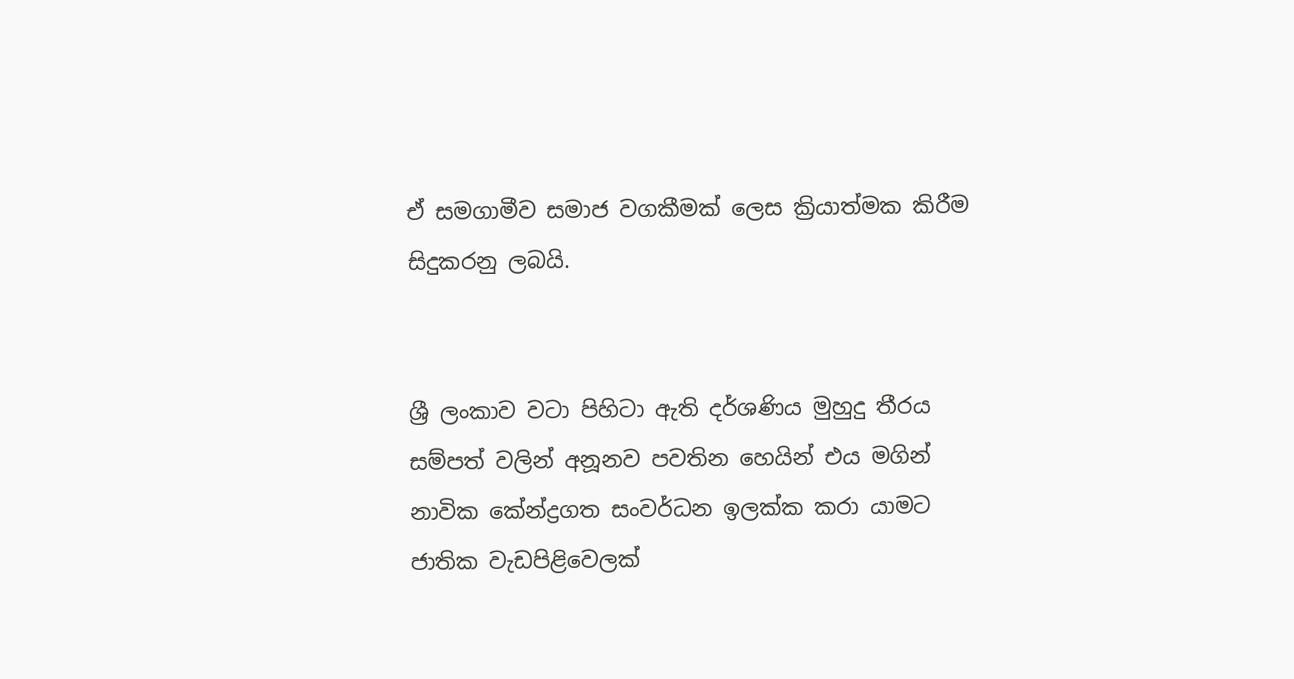ඒ සමගාමීව සමාජ වගකීමක් ලෙස ක්‍රියාත්මක කිරීම සිදුකරනු ලබයි.


ශ්‍රී ලංකාව වටා පිහිටා ඇති දර්ශණිය මුහුදු තීරය සම්පත් වලින් අනූනව පවතින හෙයින් එය මගින් නාවික කේන්ද්‍රගත සංවර්ධන ඉලක්ක කරා යාමට ජාතික වැඩපිළිවෙලක්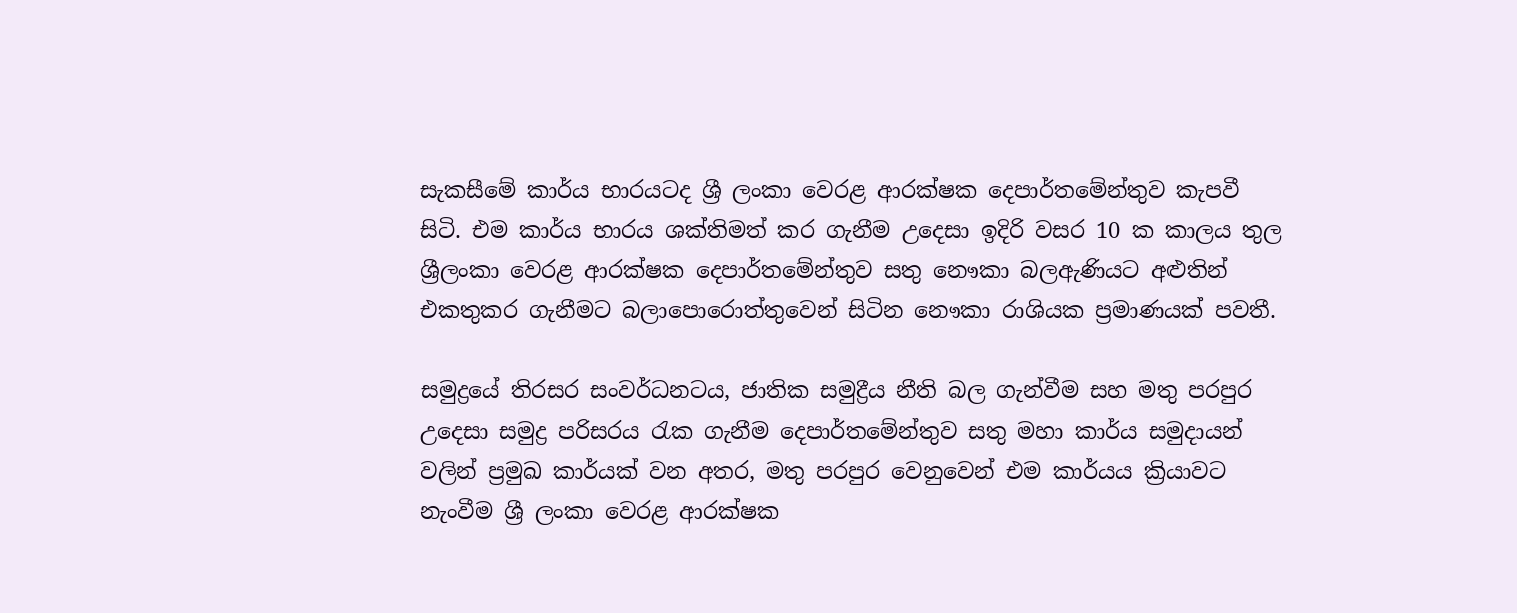සැකසීමේ කාර්ය භාරයටද ශ්‍රී ලංකා වෙරළ ආරක්ෂක දෙපාර්තමේන්තුව කැපවී සිටි. එම කාර්ය භාරය ශක්තිමත් කර ගැනීම උදෙසා ඉදිරි වසර 10 ක කාලය තුල ශ්‍රීලංකා වෙරළ ආරක්ෂක දෙපාර්තමේන්තුව සතු නෞකා බලඇණියට අළුතින් එකතුකර ගැනීමට බලාපොරොත්තුවෙන් සිටින නෞකා රාශියක ප්‍රමාණයක් පවතී.

සමුද්‍රයේ තිරසර සංවර්ධනටය, ජාතික සමුද්‍රීය නීති බල ගැන්වීම සහ මතු පරපුර උදෙසා සමුද්‍ර පරිසරය රැක ගැනීම දෙපාර්තමේන්තුව සතු මහා කාර්ය සමුදායන් වලින් ප්‍රමුඛ කාර්යක් වන අතර, මතු පරපුර වෙනුවෙන් එම කාර්යය ක්‍රියාවට නැංවීම ශ්‍රී ලංකා වෙරළ ආරක්ෂක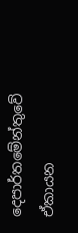දෙපාර්තමේන්තුවේ ඒකායන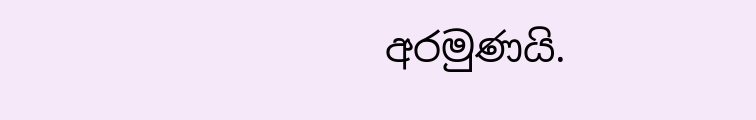අරමුණයි.